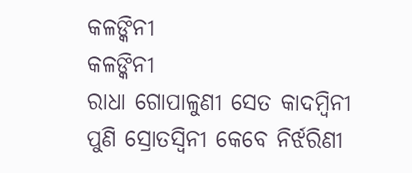କଳଙ୍କିନୀ
କଳଙ୍କିନୀ
ରାଧା ଗୋପାଳୁଣୀ ସେତ କାଦମ୍ବିନୀ
ପୁଣି ସ୍ରୋତସ୍ୱିନୀ କେବେ ନିର୍ଝରିଣୀ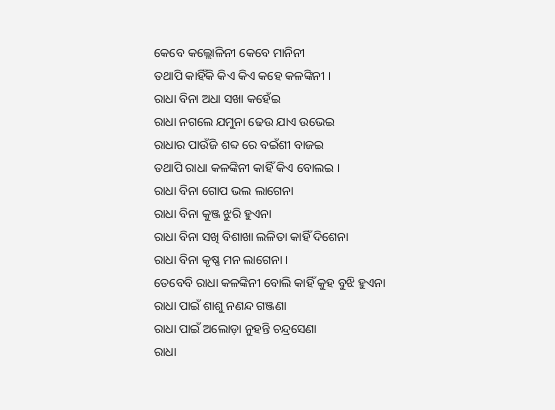କେବେ କଲ୍ଲୋଳିନୀ କେବେ ମାନିନୀ
ତଥାପି କାହିଁକି କିଏ କିଏ କହେ କଳଙ୍କିନୀ ।
ରାଧା ବିନା ଅଧା ସଖା କହେଁଇ
ରାଧା ନଗଲେ ଯମୁନା ଢେଉ ଯାଏ ଉଭେଇ
ରାଧାର ପାଉଁଜି ଶବ୍ଦ ରେ ବଇଁଶୀ ବାଜଇ
ତଥାପି ରାଧା କଳଙ୍କିନୀ କାହିଁ କିଏ ବୋଲଇ ।
ରାଧା ବିନା ଗୋପ ଭଲ ଲାଗେନା
ରାଧା ବିନା କୁଞ୍ଜ ଝୁରି ହୁଏନା
ରାଧା ବିନା ସଖି ବିଶାଖା ଲଳିତା କାହିଁ ଦିଶେନା
ରାଧା ବିନା କୃଷ୍ଣ ମନ ଲାଗେନା ।
ତେବେବି ରାଧା କଳଙ୍କିନୀ ବୋଲି କାହିଁ କୁହ ବୁଝି ହୁଏନା
ରାଧା ପାଇଁ ଶାଶୁ ନଣନ୍ଦ ଗଞ୍ଜଣା
ରାଧା ପାଇଁ ଅଲୋଡ଼ା ନୁହନ୍ତି ଚନ୍ଦ୍ରସେଣା
ରାଧା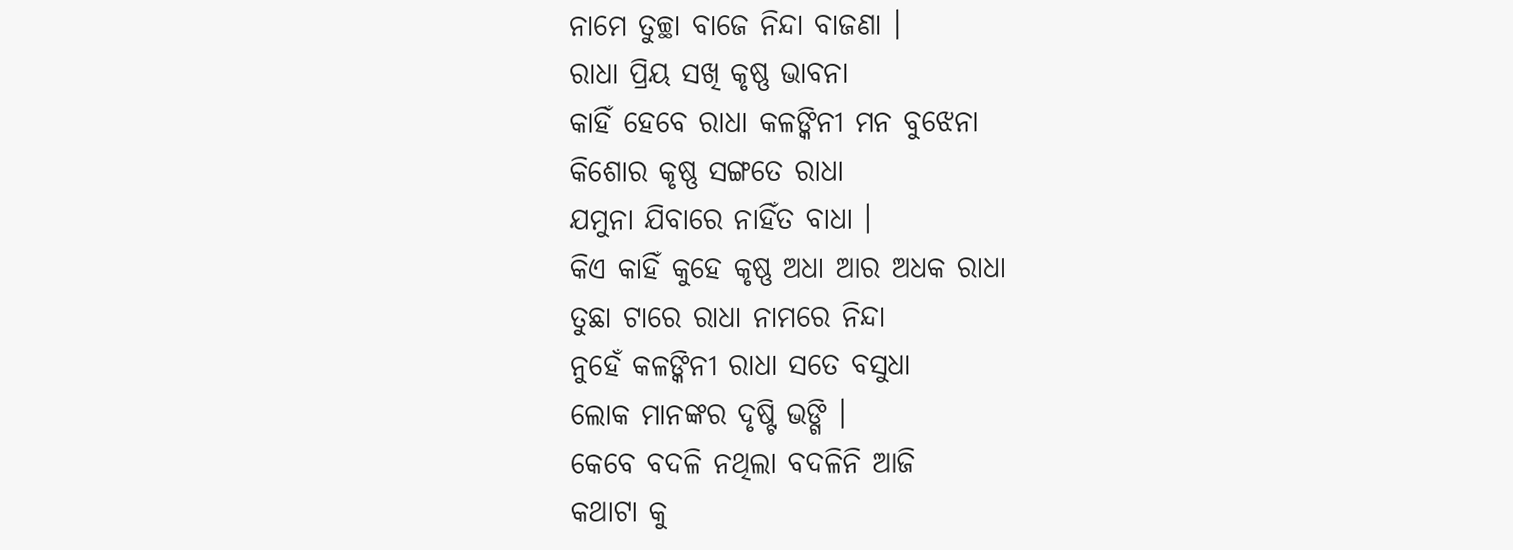ନାମେ ତୁଚ୍ଛା ବାଜେ ନିନ୍ଦା ବାଜଣା ।
ରାଧା ପ୍ରିୟ ସଖି କୃଷ୍ଣ ଭାବନା
କାହିଁ ହେବେ ରାଧା କଳଙ୍କିନୀ ମନ ବୁଝେନା
କିଶୋର କୃଷ୍ଣ ସଙ୍ଗତେ ରାଧା
ଯମୁନା ଯିବାରେ ନାହିଁତ ବାଧା ।
କିଏ କାହିଁ କୁହେ କୃଷ୍ଣ ଅଧା ଆର ଅଧକ ରାଧା
ତୁଛା ଟାରେ ରାଧା ନାମରେ ନିନ୍ଦା
ନୁହେଁ କଳଙ୍କିନୀ ରାଧା ସତେ ବସୁଧା
ଲୋକ ମାନଙ୍କର ଦୃଷ୍ଟି ଭଙ୍ଗି ।
କେବେ ବଦଳି ନଥିଲା ବଦଳିନି ଆଜି
କଥାଟା କୁ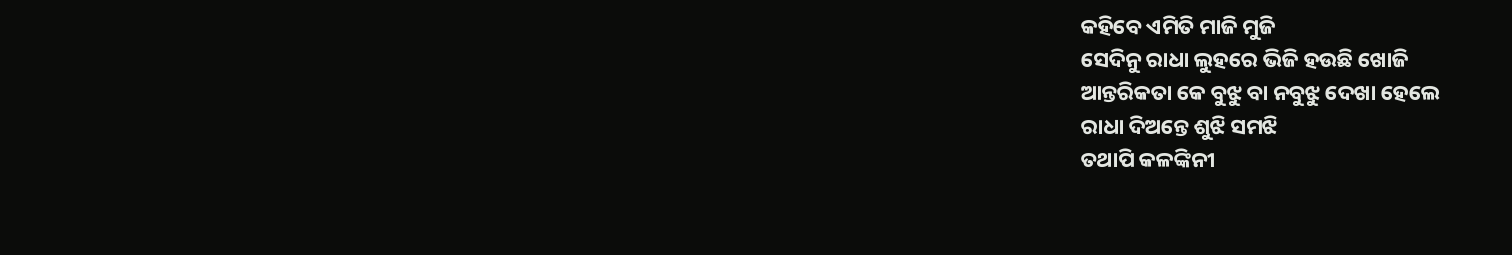କହିବେ ଏମିତି ମାଜି ମୁଜି
ସେଦିନୁ ରାଧା ଲୁହରେ ଭିଜି ହଉଛି ଖୋଜି
ଆନ୍ତରିକତା କେ ବୁଝୁ ବା ନବୁଝୁ ଦେଖା ହେଲେ
ରାଧା ଦିଅନ୍ତେ ଶୁଝି ସମଝି
ତଥାପି କଳଙ୍କିନୀ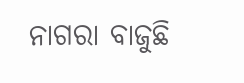ନାଗରା ବାଜୁଛି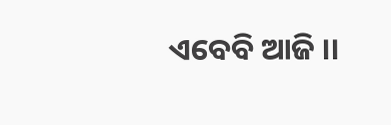ଏବେବି ଆଜି ।।